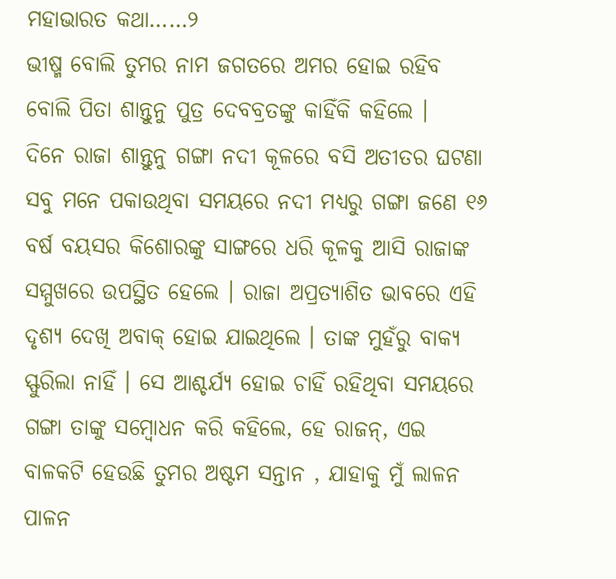ମହାଭାରତ କଥା……୨
ଭୀଷ୍ମ ବୋଲି ତୁମର ନାମ ଜଗତରେ ଅମର ହୋଇ ରହିବ ବୋଲି ପିତା ଶାନ୍ତୁନୁ ପୁତ୍ର ଦେବବ୍ରତଙ୍କୁ କାହିଁକି କହିଲେ ।
ଦିନେ ରାଜା ଶାନ୍ତୁନୁ ଗଙ୍ଗା ନଦୀ କୂଳରେ ବସି ଅତୀତର ଘଟଣା ସବୁ ମନେ ପକାଉଥିବା ସମୟରେ ନଦୀ ମଧ୍ୟରୁ ଗଙ୍ଗା ଜଣେ ୧୬ ବର୍ଷ ବୟସର କିଶୋରଙ୍କୁ ସାଙ୍ଗରେ ଧରି କୂଳକୁ ଆସି ରାଜାଙ୍କ ସମ୍ମୁଖରେ ଉପସ୍ଥିତ ହେଲେ । ରାଜା ଅପ୍ରତ୍ଯାଶିତ ଭାବରେ ଏହି ଦୃଶ୍ୟ ଦେଖି ଅବାକ୍ ହୋଇ ଯାଇଥିଲେ । ତାଙ୍କ ମୁହଁରୁ ବାକ୍ଯ ସ୍ଫୁରିଲା ନାହିଁ । ସେ ଆଶ୍ଚର୍ଯ୍ୟ ହୋଇ ଚାହିଁ ରହିଥିବା ସମୟରେ ଗଙ୍ଗା ତାଙ୍କୁ ସମ୍ବୋଧନ କରି କହିଲେ, ହେ ରାଜନ୍, ଏଇ ବାଳକଟି ହେଉଛି ତୁମର ଅଷ୍ଟମ ସନ୍ତାନ , ଯାହାକୁ ମୁଁ ଲାଳନ ପାଳନ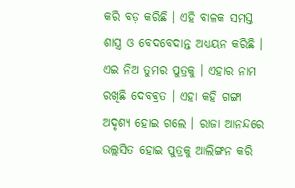କରି ବଡ଼ କରିଛି । ଏହି ବାଳକ ସମସ୍ତ ଶାସ୍ତ୍ର ଓ ବେଦବେଦାନ୍ତ ଅଧ୍ଯୟନ କରିଛି । ଏଇ ନିଅ ତୁମର ପୁତ୍ରକୁ । ଏହାର ନାମ ରଖିଛି ଦେବଵ୍ରତ । ଏହା କହି ଗଙ୍ଗା ଅଦୃଶ୍ୟ ହୋଇ ଗଲେ । ରାଜା ଆନନ୍ଦରେ ଉଲ୍ଲସିତ ହୋଇ ପୁତ୍ରକୁ ଆଲିଙ୍ଗନ କରି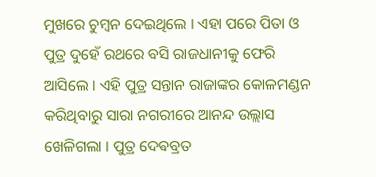ମୁଖରେ ଚୁମ୍ବନ ଦେଇଥିଲେ । ଏହା ପରେ ପିତା ଓ ପୁତ୍ର ଦୁହେଁ ରଥରେ ବସି ରାଜଧାନୀକୁ ଫେରି ଆସିଲେ । ଏହି ପୁତ୍ର ସନ୍ତାନ ରାଜାଙ୍କର କୋଳମଣ୍ଡନ କରିଥିବାରୁ ସାରା ନଗରୀରେ ଆନନ୍ଦ ଉଲ୍ଲାସ ଖେଳିଗଲା । ପୁତ୍ର ଦେଵବ୍ରତ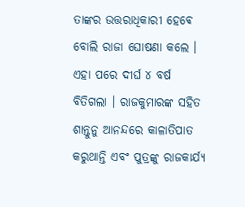ତାଙ୍କର ଉତ୍ତରାଧିକାରୀ ହେଵେ ବୋଲି ରାଜା ଘୋଷଣା କଲେ । ଏହା ପରେ ଦୀର୍ଘ ୪ ବର୍ଷ ବିତିଗଲା । ରାଜକୁମାରଙ୍କ ସହିତ ଶାନ୍ତୁନୁ ଆନନ୍ଦରେ କାଳାତିପାତ କରୁଥାନ୍ତି ଏବଂ ପୁତ୍ରଙ୍କୁ ରାଜକାର୍ଯ୍ୟ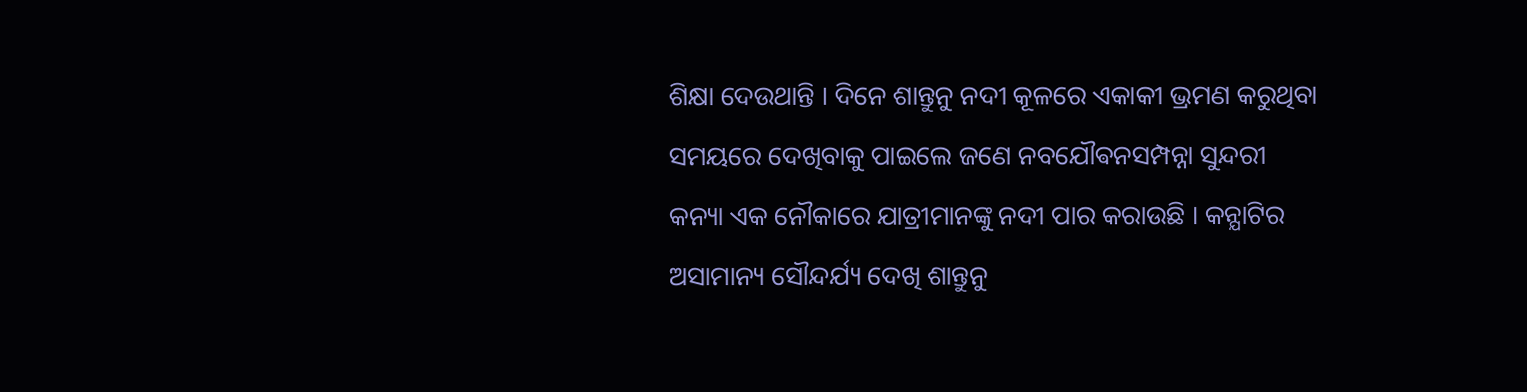ଶିକ୍ଷା ଦେଉଥାନ୍ତି । ଦିନେ ଶାନ୍ତୁନୁ ନଦୀ କୂଳରେ ଏକାକୀ ଭ୍ରମଣ କରୁଥିବା ସମୟରେ ଦେଖିବାକୁ ପାଇଲେ ଜଣେ ନବଯୌଵନସମ୍ପନ୍ନା ସୁନ୍ଦରୀ କନ୍ୟା ଏକ ନୌକାରେ ଯାତ୍ରୀମାନଙ୍କୁ ନଦୀ ପାର କରାଉଛି । କନ୍ଯାଟିର ଅସାମାନ୍ୟ ସୌନ୍ଦର୍ଯ୍ୟ ଦେଖି ଶାନ୍ତୁନୁ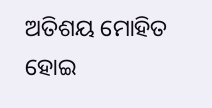ଅତିଶୟ ମୋହିତ ହୋଇ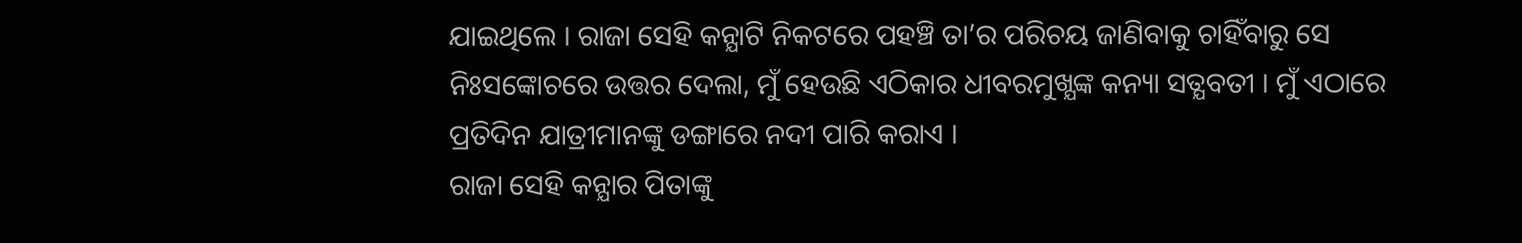ଯାଇଥିଲେ । ରାଜା ସେହି କନ୍ଯାଟି ନିକଟରେ ପହଞ୍ଚି ତା’ର ପରିଚୟ ଜାଣିବାକୁ ଚାହିଁବାରୁ ସେ ନିଃସଙ୍କୋଚରେ ଉତ୍ତର ଦେଲା, ମୁଁ ହେଉଛି ଏଠିକାର ଧୀବରମୁଖ୍ଯଙ୍କ କନ୍ୟା ସତ୍ଯବତୀ । ମୁଁ ଏଠାରେ ପ୍ରତିଦିନ ଯାତ୍ରୀମାନଙ୍କୁ ଡଙ୍ଗାରେ ନଦୀ ପାରି କରାଏ ।
ରାଜା ସେହି କନ୍ଯାର ପିତାଙ୍କୁ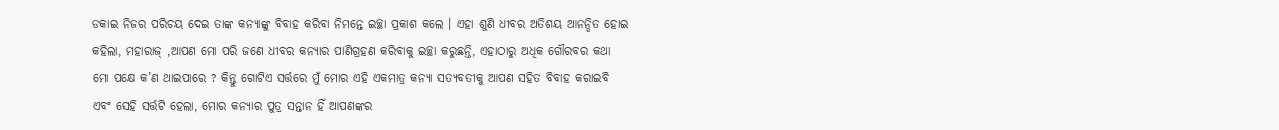ଡକାଇ ନିଜର ପରିଚୟ ଦେଇ ତାଙ୍କ କନ୍ଯାଙ୍କୁ ବିବାହ କରିବା ନିମନ୍ତେ ଇଚ୍ଛା ପ୍ରକାଶ କଲେ । ଏହା ଶୁଣି ଧୀବର ଅତିଶୟ ଆନନ୍ଦିତ ହୋଇ କହିଲା, ମହାରାଜ୍ ,ଆପଣ ମୋ ପରି ଜଣେ ଧୀବର କନ୍ଯାର ପାଣିଗ୍ରହଣ କରିବାକୁ ଇଚ୍ଛା କରୁଛନ୍ତି, ଏହାଠାରୁ ଅଧିକ ଗୌରବର କଥା ମୋ ପକ୍ଷେ କ’ଣ ଥାଇପାରେ ? କିନ୍ତୁ ଗୋଟିଏ ସର୍ତ୍ତରେ ମୁଁ ମୋର ଏହି ଏକମାତ୍ର କନ୍ୟା ସତ୍ଯବତୀକୁ ଆପଣ ସହିତ ବିବାହ କରାଇବି ଏବଂ ସେହି ସର୍ତ୍ତଟି ହେଲା, ମୋର କନ୍ୟାର ପୁତ୍ର ସନ୍ତାନ ହିଁ ଆପଣଙ୍କର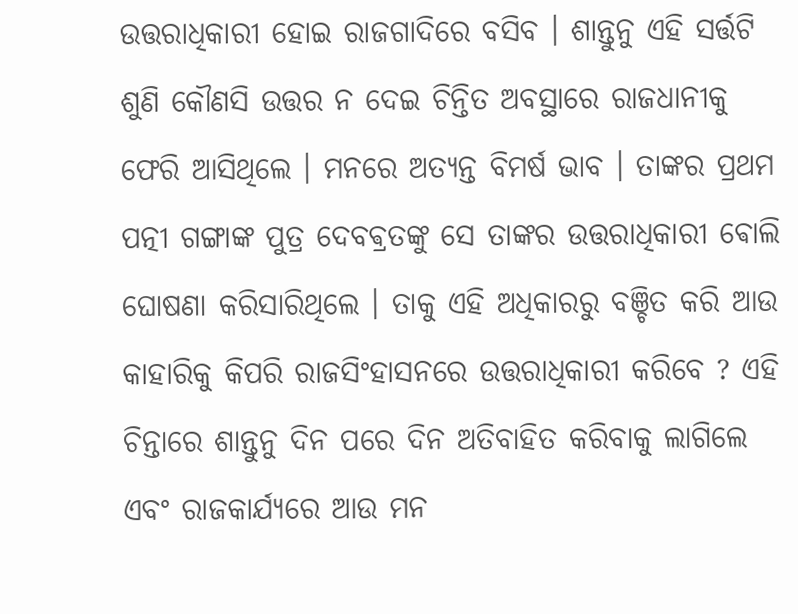ଉତ୍ତରାଧିକାରୀ ହୋଇ ରାଜଗାଦିରେ ବସିବ । ଶାନ୍ତୁନୁ ଏହି ସର୍ତ୍ତଟି ଶୁଣି କୌଣସି ଉତ୍ତର ନ ଦେଇ ଚିନ୍ତିତ ଅବସ୍ଥାରେ ରାଜଧାନୀକୁ ଫେରି ଆସିଥିଲେ । ମନରେ ଅତ୍ଯନ୍ତ ବିମର୍ଷ ଭାବ । ତାଙ୍କର ପ୍ରଥମ ପତ୍ନୀ ଗଙ୍ଗାଙ୍କ ପୁତ୍ର ଦେବଵ୍ରତଙ୍କୁ ସେ ତାଙ୍କର ଉତ୍ତରାଧିକାରୀ ଵୋଲି ଘୋଷଣା କରିସାରିଥିଲେ । ତାକୁ ଏହି ଅଧିକାରରୁ ବଞ୍ଚିତ କରି ଆଉ କାହାରିକୁ କିପରି ରାଜସିଂହାସନରେ ଉତ୍ତରାଧିକାରୀ କରିବେ ? ଏହି ଚିନ୍ତାରେ ଶାନ୍ତୁନୁ ଦିନ ପରେ ଦିନ ଅତିବାହିତ କରିବାକୁ ଲାଗିଲେ ଏବଂ ରାଜକାର୍ଯ୍ଯରେ ଆଉ ମନ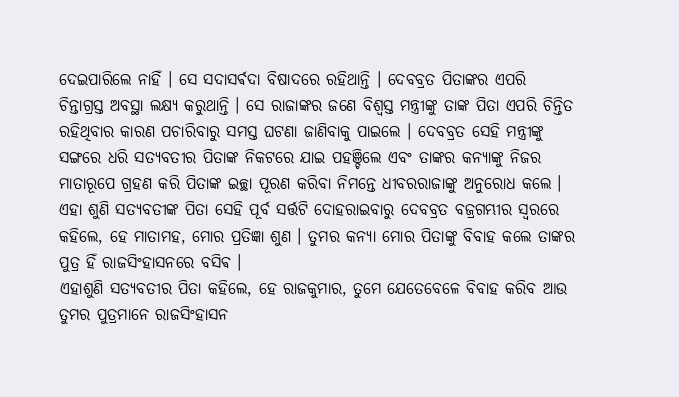ଦେଇପାରିଲେ ନାହିଁ । ସେ ସଦାସର୍ଵଦା ବିଷାଦରେ ରହିଥାନ୍ତି । ଦେବବ୍ରତ ପିତାଙ୍କର ଏପରି ଚିନ୍ତାଗ୍ରସ୍ତ ଅବସ୍ଥା ଲକ୍ଷ୍ଯ କରୁଥାନ୍ତି । ସେ ରାଜାଙ୍କର ଜଣେ ବିଶ୍ବସ୍ତ ମନ୍ତ୍ରୀଙ୍କୁ ତାଙ୍କ ପିତା ଏପରି ଚିନ୍ତିତ ରହିଥିବାର କାରଣ ପଚାରିବାରୁ ସମସ୍ତ ଘଟଣା ଜାଣିବାକୁ ପାଇଲେ । ଦେବବ୍ରତ ସେହି ମନ୍ତ୍ରୀଙ୍କୁ ସଙ୍ଗରେ ଧରି ସତ୍ଯବତୀର ପିତାଙ୍କ ନିକଟରେ ଯାଇ ପହଞ୍ଚିଲେ ଏବଂ ତାଙ୍କର କନ୍ଯାଙ୍କୁ ନିଜର ମାତାରୂପେ ଗ୍ରହଣ କରି ପିତାଙ୍କ ଇଚ୍ଛା ପୂରଣ କରିବା ନିମନ୍ତେ ଧୀବରରାଜାଙ୍କୁ ଅନୁରୋଧ କଲେ । ଏହା ଶୁଣି ସତ୍ଯବତୀଙ୍କ ପିତା ସେହି ପୂର୍ବ ସର୍ତ୍ତଟି ଦୋହରାଇବାରୁ ଦେବବ୍ରତ ବଜ୍ରଗମ୍ଭୀର ସ୍ବରରେ କହିଲେ, ହେ ମାତାମହ, ମୋର ପ୍ରତିଜ୍ଞା ଶୁଣ । ତୁମର କନ୍ଯା ମୋର ପିତାଙ୍କୁ ବିବାହ କଲେ ତାଙ୍କର ପୁତ୍ର ହିଁ ରାଜସିଂହାସନରେ ବସିଵ ।
ଏହାଶୁଣି ସତ୍ଯବତୀର ପିତା କହିଲେ, ହେ ରାଜକୁମାର, ତୁମେ ଯେତେବେଳେ ବିବାହ କରିବ ଆଉ ତୁମର ପୁତ୍ରମାନେ ରାଜସିଂହାସନ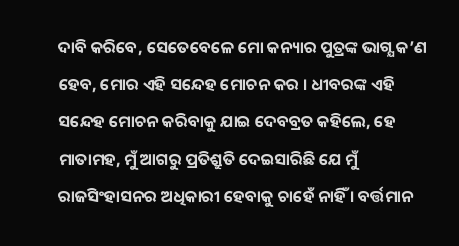ଦାବି କରିବେ, ସେତେବେଳେ ମୋ କନ୍ୟାର ପୁତ୍ରଙ୍କ ଭାଗ୍ଯ କ’ଣ ହେବ, ମୋର ଏହି ସନ୍ଦେହ ମୋଚନ କର । ଧୀବରଙ୍କ ଏହି ସନ୍ଦେହ ମୋଚନ କରିବାକୁ ଯାଇ ଦେବବ୍ରତ କହିଲେ, ହେ ମାତାମହ, ମୁଁ ଆଗରୁ ପ୍ରତିଶ୍ରୁତି ଦେଇସାରିଛି ଯେ ମୁଁ ରାଜସିଂହାସନର ଅଧିକାରୀ ହେବାକୁ ଚାହେଁ ନାହିଁ । ବର୍ତ୍ତମାନ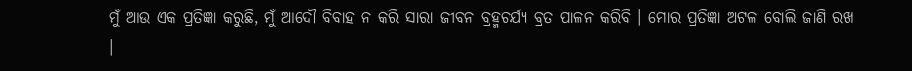ମୁଁ ଆଉ ଏକ ପ୍ରତିଜ୍ଞା କରୁଛି, ମୁଁ ଆଦୌ ବିବାହ ନ କରି ସାରା ଜୀବନ ବ୍ରହ୍ମଚର୍ଯ୍ୟ ବ୍ରତ ପାଳନ କରିବି । ମୋର ପ୍ରତିଜ୍ଞା ଅଟଳ ବୋଲି ଜାଣି ରଖ ।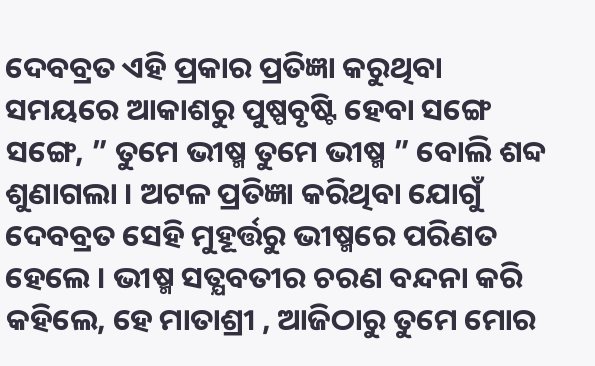ଦେବବ୍ରତ ଏହି ପ୍ରକାର ପ୍ରତିଜ୍ଞା କରୁଥିବା ସମୟରେ ଆକାଶରୁ ପୁଷ୍ପବୃଷ୍ଟି ହେବା ସଙ୍ଗେ ସଙ୍ଗେ, ” ତୁମେ ଭୀଷ୍ମ ତୁମେ ଭୀଷ୍ମ ” ବୋଲି ଶବ୍ଦ ଶୁଣାଗଲା । ଅଟଳ ପ୍ରତିଜ୍ଞା କରିଥିବା ଯୋଗୁଁ ଦେବବ୍ରତ ସେହି ମୁହୂର୍ତ୍ତରୁ ଭୀଷ୍ମରେ ପରିଣତ ହେଲେ । ଭୀଷ୍ମ ସତ୍ଯବତୀର ଚରଣ ବନ୍ଦନା କରି କହିଲେ, ହେ ମାତାଶ୍ରୀ , ଆଜିଠାରୁ ତୁମେ ମୋର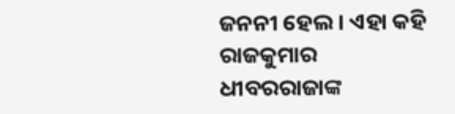ଜନନୀ ହେଲ । ଏହା କହି ରାଜକୁମାର ଧୀବରରାଜାଙ୍କ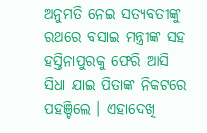ଅନୁମତି ନେଇ ସତ୍ଯବତୀଙ୍କୁ ରଥରେ ବସାଇ ମନ୍ତ୍ରୀଙ୍କ ସହ ହସ୍ତିନାପୁରକୁ ଫେରି ଆସି ସିଧା ଯାଇ ପିତାଙ୍କ ନିକଟରେ ପହଞ୍ଚିଲେ । ଏହାଦେଖି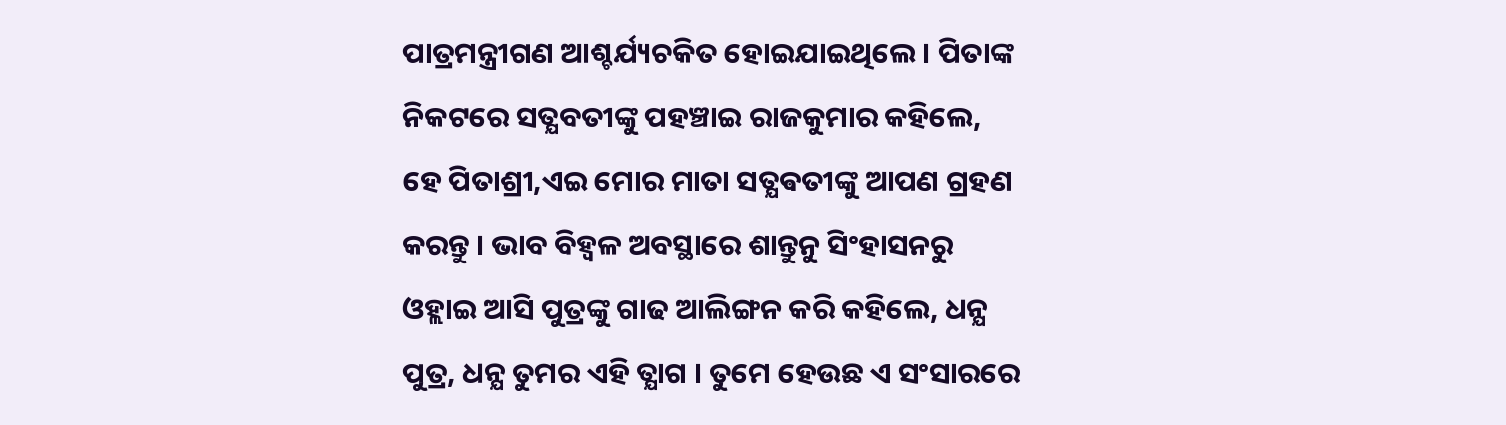ପାତ୍ରମନ୍ତ୍ରୀଗଣ ଆଶ୍ଚର୍ଯ୍ୟଚକିତ ହୋଇଯାଇଥିଲେ । ପିତାଙ୍କ ନିକଟରେ ସତ୍ଯବତୀଙ୍କୁ ପହଞ୍ଚାଇ ରାଜକୁମାର କହିଲେ, ହେ ପିତାଶ୍ରୀ,ଏଇ ମୋର ମାତା ସତ୍ଯଵତୀଙ୍କୁ ଆପଣ ଗ୍ରହଣ କରନ୍ତୁ । ଭାବ ବିହ୍ବଳ ଅବସ୍ଥାରେ ଶାନ୍ତୁନୁ ସିଂହାସନରୁ ଓହ୍ଲାଇ ଆସି ପୁତ୍ରଙ୍କୁ ଗାଢ ଆଲିଙ୍ଗନ କରି କହିଲେ, ଧନ୍ଯ ପୁତ୍ର, ଧନ୍ଯ ତୁମର ଏହି ତ୍ଯାଗ । ତୁମେ ହେଉଛ ଏ ସଂସାରରେ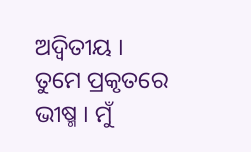ଅଦ୍ବିତୀୟ । ତୁମେ ପ୍ରକୃତରେ ଭୀଷ୍ମ । ମୁଁ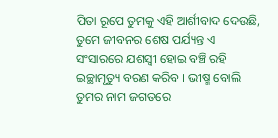ପିତା ରୂପେ ତୁମକୁ ଏହି ଆର୍ଶୀବାଦ ଦେଉଛି, ତୁମେ ଜୀବନର ଶେଷ ପର୍ଯ୍ୟନ୍ତ ଏ ସଂସାରରେ ଯଶସ୍ବୀ ହୋଇ ବଞ୍ଚି ରହି ଇଚ୍ଛାମୃତ୍ୟୁ ବରଣ କରିବ । ଭୀଷ୍ମ ବୋଲି ତୁମର ନାମ ଜଗତରେ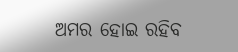ଅମର ହୋଇ ରହିବ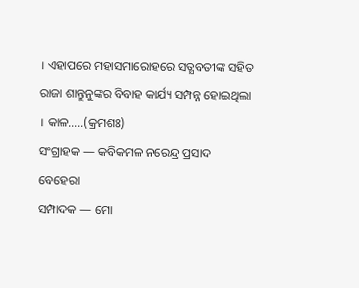। ଏହାପରେ ମହାସମାରୋହରେ ସତ୍ଯବତୀଙ୍କ ସହିତ ରାଜା ଶାନ୍ତୁନୁଙ୍କର ବିବାହ କାର୍ଯ୍ୟ ସମ୍ପନ୍ନ ହୋଇଥିଲା । କାଳ…..(କ୍ରମଶଃ)
ସଂଗ୍ରାହକ — କବିକମଳ ନରେନ୍ଦ୍ର ପ୍ରସାଦ ବେହେରା
ସମ୍ପାଦକ — ମୋ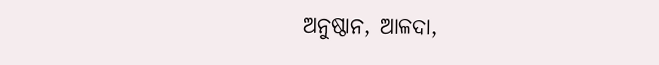ଅନୁଷ୍ଠାନ, ଆଳଦା,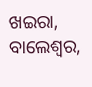ଖଇରା, ବାଲେଶ୍ଵର,